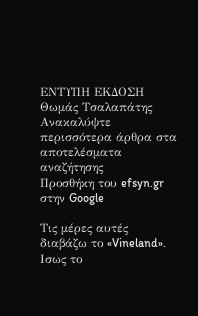ΕΝΤΥΠΗ ΕΚΔΟΣΗ Θωμάς Τσαλαπάτης
Ανακαλύψτε περισσότερα άρθρα στα αποτελέσματα αναζήτησης
Προσθήκη του efsyn.gr στην Google

Τις μέρες αυτές διαβάζω το «Vineland». Ισως το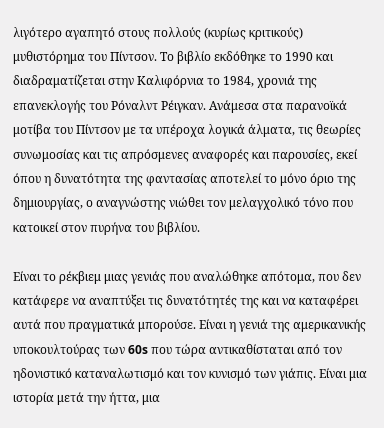λιγότερο αγαπητό στους πολλούς (κυρίως κριτικούς) μυθιστόρημα του Πίντσον. Το βιβλίο εκδόθηκε το 1990 και διαδραματίζεται στην Καλιφόρνια το 1984, χρονιά της επανεκλογής του Ρόναλντ Ρέιγκαν. Ανάμεσα στα παρανοϊκά μοτίβα του Πίντσον με τα υπέροχα λογικά άλματα, τις θεωρίες συνωμοσίας και τις απρόσμενες αναφορές και παρουσίες, εκεί όπου η δυνατότητα της φαντασίας αποτελεί το μόνο όριο της δημιουργίας, ο αναγνώστης νιώθει τον μελαγχολικό τόνο που κατοικεί στον πυρήνα του βιβλίου.

Είναι το ρέκβιεμ μιας γενιάς που αναλώθηκε απότομα, που δεν κατάφερε να αναπτύξει τις δυνατότητές της και να καταφέρει αυτά που πραγματικά μπορούσε. Είναι η γενιά της αμερικανικής υποκουλτούρας των 60s που τώρα αντικαθίσταται από τον ηδονιστικό καταναλωτισμό και τον κυνισμό των γιάπις. Είναι μια ιστορία μετά την ήττα, μια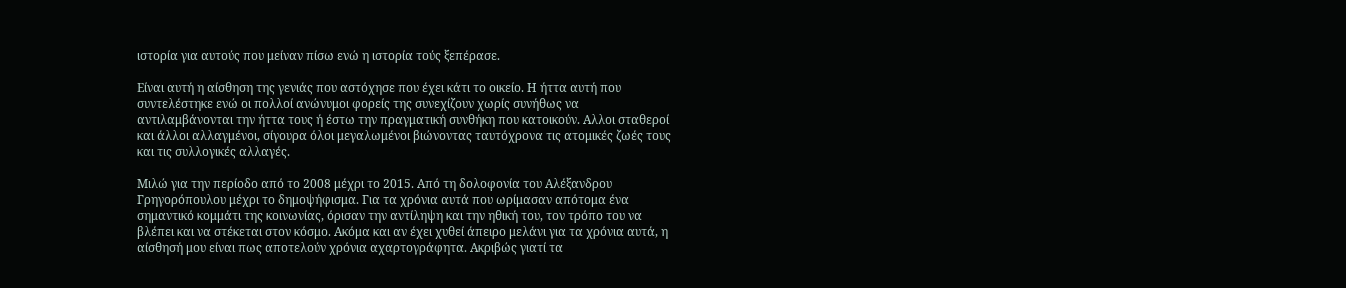ιστορία για αυτούς που μείναν πίσω ενώ η ιστορία τούς ξεπέρασε.

Είναι αυτή η αίσθηση της γενιάς που αστόχησε που έχει κάτι το οικείο. Η ήττα αυτή που συντελέστηκε ενώ οι πολλοί ανώνυμοι φορείς της συνεχίζουν χωρίς συνήθως να αντιλαμβάνονται την ήττα τους ή έστω την πραγματική συνθήκη που κατοικούν. Αλλοι σταθεροί και άλλοι αλλαγμένοι, σίγουρα όλοι μεγαλωμένοι βιώνοντας ταυτόχρονα τις ατομικές ζωές τους και τις συλλογικές αλλαγές.

Μιλώ για την περίοδο από το 2008 μέχρι το 2015. Από τη δολοφονία του Αλέξανδρου Γρηγορόπουλου μέχρι το δημοψήφισμα. Για τα χρόνια αυτά που ωρίμασαν απότομα ένα σημαντικό κομμάτι της κοινωνίας, όρισαν την αντίληψη και την ηθική του, τον τρόπο του να βλέπει και να στέκεται στον κόσμο. Ακόμα και αν έχει χυθεί άπειρο μελάνι για τα χρόνια αυτά, η αίσθησή μου είναι πως αποτελούν χρόνια αχαρτογράφητα. Ακριβώς γιατί τα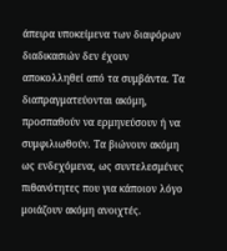άπειρα υποκείμενα των διαφόρων διαδικασιών δεν έχουν αποκολληθεί από τα συμβάντα. Τα διαπραγματεύονται ακόμη, προσπαθούν να ερμηνεύσουν ή να συμφιλιωθούν. Τα βιώνουν ακόμη ως ενδεχόμενα, ως συντελεσμένες πιθανότητες που για κάποιον λόγο μοιάζουν ακόμη ανοιχτές.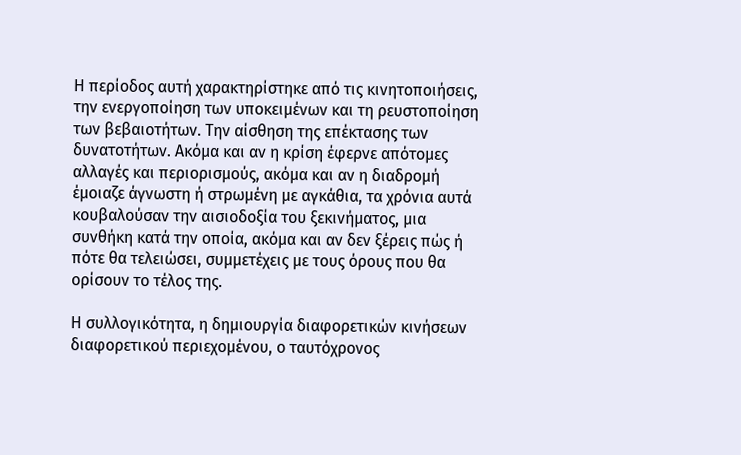Η περίοδος αυτή χαρακτηρίστηκε από τις κινητοποιήσεις, την ενεργοποίηση των υποκειμένων και τη ρευστοποίηση των βεβαιοτήτων. Την αίσθηση της επέκτασης των δυνατοτήτων. Ακόμα και αν η κρίση έφερνε απότομες αλλαγές και περιορισμούς, ακόμα και αν η διαδρομή έμοιαζε άγνωστη ή στρωμένη με αγκάθια, τα χρόνια αυτά κουβαλούσαν την αισιοδοξία του ξεκινήματος, μια συνθήκη κατά την οποία, ακόμα και αν δεν ξέρεις πώς ή πότε θα τελειώσει, συμμετέχεις με τους όρους που θα ορίσουν το τέλος της.

Η συλλογικότητα, η δημιουργία διαφορετικών κινήσεων διαφορετικού περιεχομένου, ο ταυτόχρονος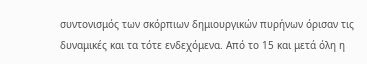συντονισμός των σκόρπιων δημιουργικών πυρήνων όρισαν τις δυναμικές και τα τότε ενδεχόμενα. Από το 15 και μετά όλη η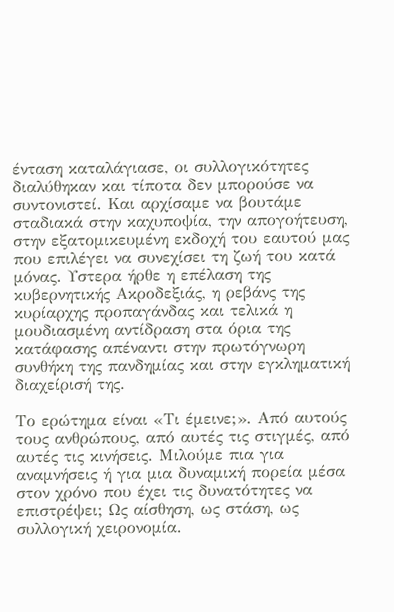ένταση καταλάγιασε, οι συλλογικότητες διαλύθηκαν και τίποτα δεν μπορούσε να συντονιστεί. Και αρχίσαμε να βουτάμε σταδιακά στην καχυποψία, την απογοήτευση, στην εξατομικευμένη εκδοχή του εαυτού μας που επιλέγει να συνεχίσει τη ζωή του κατά μόνας. Υστερα ήρθε η επέλαση της κυβερνητικής Ακροδεξιάς, η ρεβάνς της κυρίαρχης προπαγάνδας και τελικά η μουδιασμένη αντίδραση στα όρια της κατάφασης απέναντι στην πρωτόγνωρη συνθήκη της πανδημίας και στην εγκληματική διαχείρισή της.

Το ερώτημα είναι «Τι έμεινε;». Από αυτούς τους ανθρώπους, από αυτές τις στιγμές, από αυτές τις κινήσεις. Μιλούμε πια για αναμνήσεις ή για μια δυναμική πορεία μέσα στον χρόνο που έχει τις δυνατότητες να επιστρέψει; Ως αίσθηση, ως στάση, ως συλλογική χειρονομία.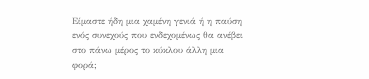Είμαστε ήδη μια χαμένη γενιά ή η παύση ενός συνεχούς που ενδεχομένως θα ανέβει στο πάνω μέρος το κύκλου άλλη μια φορά;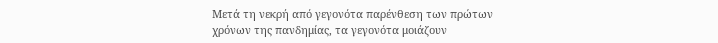Μετά τη νεκρή από γεγονότα παρένθεση των πρώτων χρόνων της πανδημίας, τα γεγονότα μοιάζουν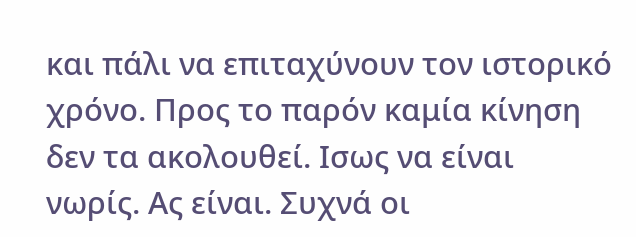και πάλι να επιταχύνουν τον ιστορικό χρόνο. Προς το παρόν καμία κίνηση δεν τα ακολουθεί. Ισως να είναι νωρίς. Ας είναι. Συχνά οι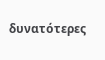δυνατότερες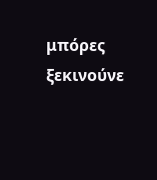μπόρες ξεκινούνε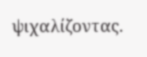ψιχαλίζοντας.